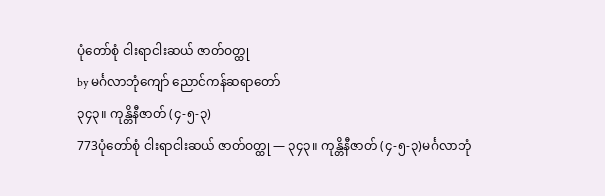ပုံတော်စုံ ငါးရာငါးဆယ် ဇာတ်ဝတ္ထု
by မင်္ဂလာဘုံကျော် ညောင်ကန်ဆရာတော်
၃၄၃။ ကုန္တိနီဇာတ် (၄-၅-၃)
773ပုံတော်စုံ ငါးရာငါးဆယ် ဇာတ်ဝတ္ထု — ၃၄၃။ ကုန္တိနီဇာတ် (၄-၅-၃)မင်္ဂလာဘုံ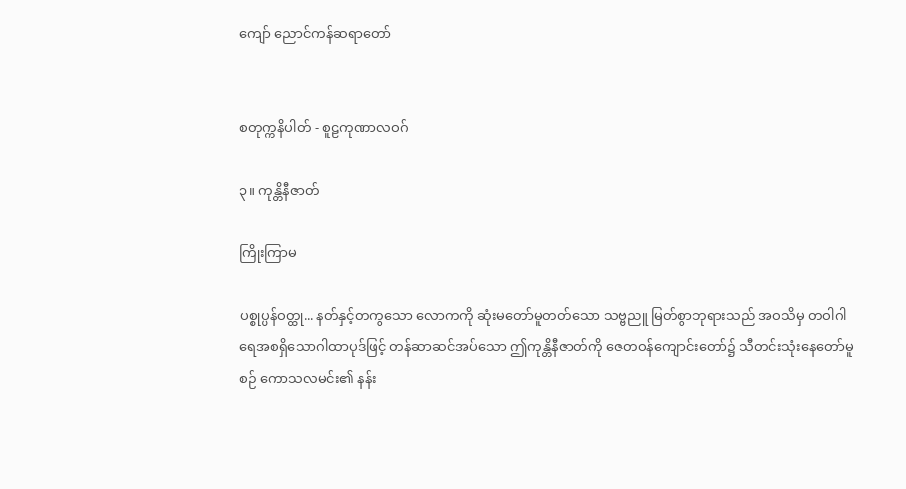ကျော် ညောင်ကန်ဆရာတော်


စတုက္ကနိပါတ် - စူဠကုဏာလဝဂ်

၃။ ကုန္တိနီဇာတ်

ကြိုးကြာမ

ပစ္စုပ္ပန်ဝတ္ထု... နတ်နှင့်တကွသော လောကကို ဆုံးမတော်မူတတ်သော သဗ္ဗညူ မြတ်စွာဘုရားသည် အဝသိမှ တဝါဂါရေအစရှိသောဂါထာပုဒ်ဖြင့် တန်ဆာဆင်အပ်သော ဤကုန္တိနီဇာတ်ကို ဇေတဝန်ကျောင်းတော်၌ သီတင်းသုံးနေတော်မူစဉ် ကောသလမင်း၏ နန်း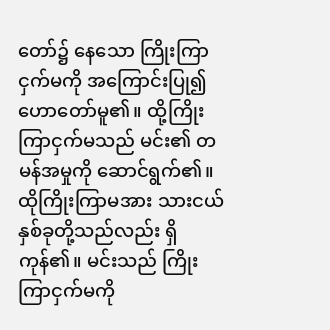တော်၌ နေသော ကြိုးကြာငှက်မကို အကြောင်းပြု၍ ဟောတော်မူ၏။ ထို့ကြိုးကြာငှက်မသည် မင်း၏ တမန်အမှုကို ဆောင်ရွက်၏။ ထိုကြိုးကြာမအား သားငယ်နှစ်ခုတို့သည်လည်း ရှိကုန်၏။ မင်းသည် ကြိုးကြာငှက်မကို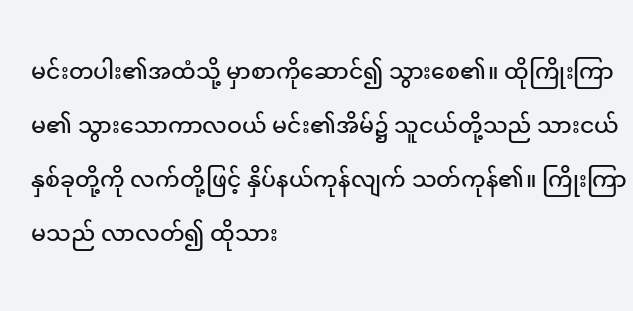မင်းတပါး၏အထံသို့ မှာစာကိုဆောင်၍ သွားစေ၏။ ထိုကြိုးကြာမ၏ သွားသောကာလဝယ် မင်း၏အိမ်၌ သူငယ်တို့သည် သားငယ်နှစ်ခုတို့ကို လက်တို့ဖြင့် နှိပ်နယ်ကုန်လျက် သတ်ကုန်၏။ ကြိုးကြာမသည် လာလတ်၍ ထိုသား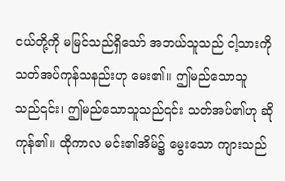ငယ်တို့ကို မမြင်သည်ရှိသော် အဘယ်သူသည် ငါ့သားကို သတ်အပ်ကုန်သနည်းဟု မေး၏။ ဤမည်သောသူသည်၎င်း၊ ဤမည်သောသူသည်၎င်း သတ်အပ်၏ဟု ဆိုကုန်၏။ ထိုကာလ မင်း၏အိမ်၌ မွေးသော ကျားသည်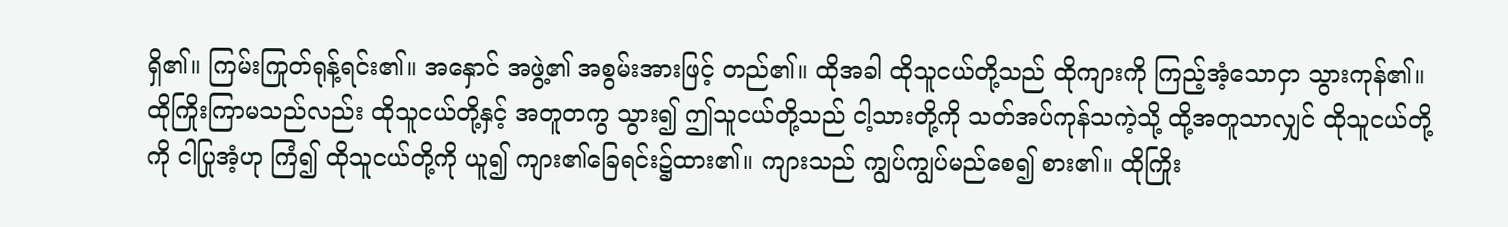ရှိ၏။ ကြမ်းကြုတ်ရုန့်ရင်း၏။ အနှောင် အဖွဲ့၏ အစွမ်းအားဖြင့် တည်၏။ ထိုအခါ ထိုသူငယ်တို့သည် ထိုကျားကို ကြည့်အံ့သောငှာ သွားကုန်၏။ ထိုကြိုးကြာမသည်လည်း ထိုသူငယ်တို့နှင့် အတူတကွ သွား၍ ဤသူငယ်တို့သည် ငါ့သားတို့ကို သတ်အပ်ကုန်သကဲ့သို့ ထို့အတူသာလျှင် ထိုသူငယ်တို့ကို ငါပြုအံ့ဟု ကြံ၍ ထိုသူငယ်တို့ကို ယူ၍ ကျား၏ခြေရင်း၌ထား၏။ ကျားသည် ကျွပ်ကျွပ်မည်စေ၍ စား၏။ ထိုကြိုး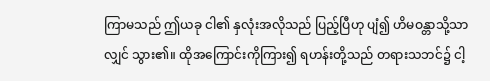ကြာမသည် ဤယခု ငါ၏ နှလုံးအလိုသည် ပြည့်ပြီဟု ပျံ၍ ဟိမဝန္တာသို့သာလျှင် သွား၏။ ထိုအကြောင်းကိုကြား၍ ရဟန်းတို့သည် တရားသဘင်၌ ငါ့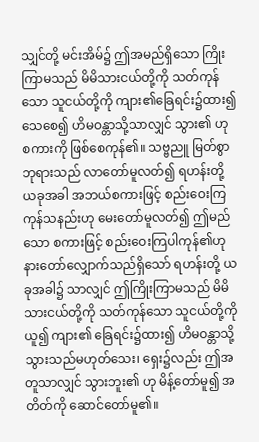သျှင်တို့ မင်းအိမ်၌ ဤအမည်ရှိသော ကြိုးကြာမသည် မိမိသားငယ်တို့ကို သတ်ကုန်သော သူငယ်တို့ကို ကျား၏ခြေရင်း၌ထား၍ သေစေ၍ ဟိမဝန္တာသို့သာလျှင် သွား၏ ဟု စကားကို ဖြစ်စေကုန်၏။ သဗ္ဗညူ မြတ်စွာဘုရားသည် လာတော်မူလတ်၍ ရဟန်းတို့ ယခုအခါ အဘယ်စကားဖြင့် စည်းဝေးကြကုန်သနည်းဟု မေးတော်မူလတ်၍ ဤမည်သော စကားဖြင့် စည်းဝေးကြပါကုန်၏ဟု နားတော်လျှောက်သည်ရှိသော် ရဟန်းတို့ ယခုအခါ၌ သာလျှင် ဤကြိုးကြာမသည် မိမိသားငယ်တို့ကို သတ်ကုန်သော သူငယ်တို့ကို ယူ၍ ကျား၏ ခြေရင်း၌ထား၍ ဟိမဝန္တာသို့ သွားသည်မဟုတ်သေး၊ ရှေး၌လည်း ဤအတူသာလျှင် သွားဘူး၏ ဟု မိန့်တော်မူ၍ အတိတ်ကို ဆောင်တော်မူ၏။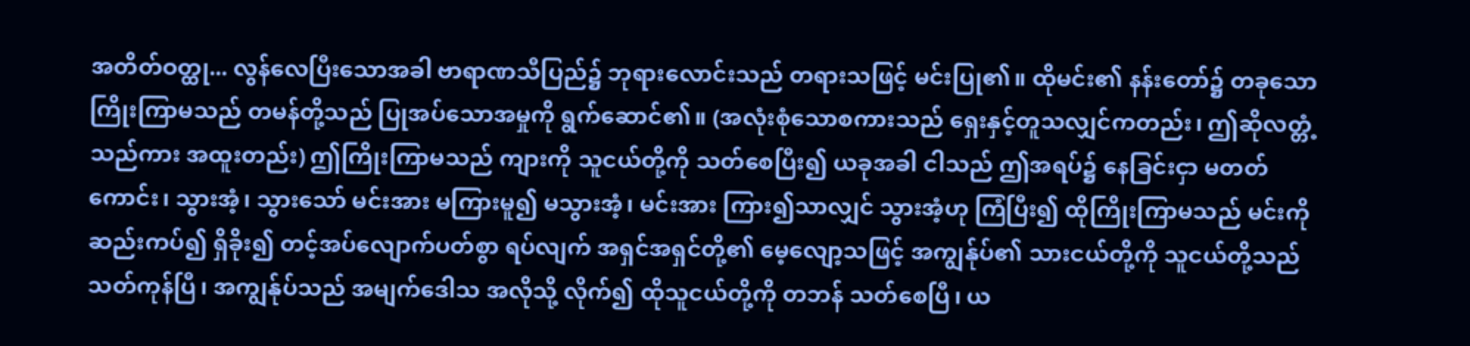အတိတ်ဝတ္ထု... လွန်လေပြီးသောအခါ ဗာရာဏသီပြည်၌ ဘုရားလောင်းသည် တရားသဖြင့် မင်းပြု၏။ ထိုမင်း၏ နန်းတော်၌ တခုသော ကြိုးကြာမသည် တမန်တို့သည် ပြုအပ်သောအမှုကို ရွက်ဆောင်၏။ (အလုံးစုံသောစကားသည် ရှေးနှင့်တူသလျှင်ကတည်း၊ ဤဆိုလတ္တံ့သည်ကား အထူးတည်း) ဤကြိုးကြာမသည် ကျားကို သူငယ်တို့ကို သတ်စေပြီး၍ ယခုအခါ ငါသည် ဤအရပ်၌ နေခြင်းငှာ မတတ်ကောင်း၊ သွားအံ့၊ သွားသော် မင်းအား မကြားမူ၍ မသွားအံ့၊ မင်းအား ကြား၍သာလျှင် သွားအံ့ဟု ကြံပြီး၍ ထိုကြိုးကြာမသည် မင်းကို ဆည်းကပ်၍ ရှိခိုး၍ တင့်အပ်လျောက်ပတ်စွာ ရပ်လျက် အရှင်အရှင်တို့၏ မေ့လျော့သဖြင့် အကျွန်ုပ်၏ သားငယ်တို့ကို သူငယ်တို့သည် သတ်ကုန်ပြီ၊ အကျွန်ုပ်သည် အမျက်ဒေါသ အလိုသို့ လိုက်၍ ထိုသူငယ်တို့ကို တဘန် သတ်စေပြီ၊ ယ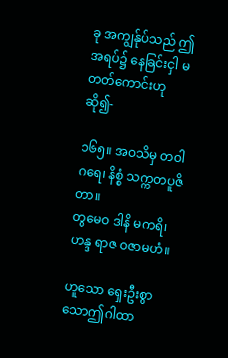ခု အကျွန်ုပ်သည် ဤအရပ်၌ နေခြင်းငှါ မတတ်ကောင်းဟု ဆို၍-

၁၆၅။ အဝသိမှ တဝါဂရေ၊ နိစ္စံ သက္ကတပူဇိတာ။
တွမေဝ ဒါနိ မကရိ၊ ဟန္ဒ ရာဇ ဝဇာမဟံ။

ဟူသော ရှေးဦးစွာသောဤဂါထာ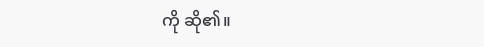ကို ဆို၏။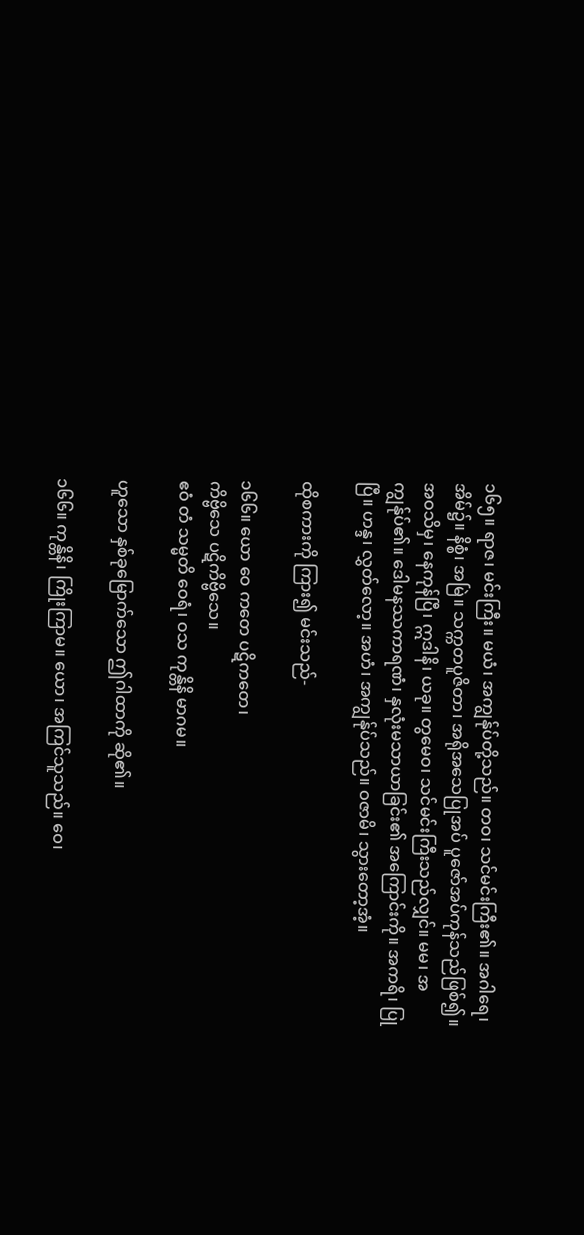၁၆၅။ ရာဇ၊ မင်းကြီး။ မယံ၊ အကျွန်ုပ်တို့သည်။ တဝ၊ သင်မင်းကြီး၏။ အဂါရေ၊ အိမ်၌။ နိစ္စံ၊ အမြဲ။ သက္ကတပူဇိတာ၊ အရိုအသေပြုအပ် ပူဇော်အပ်ကုန်သည်ဖြစ်၍။ အဝသိမှ၊ နေကုန်ပြီ၊ ဣဒါနိ၊ ယခု။ တွမေဝ၊ သင်မင်းကြီးသည်လျှင်။ မမ၊ အကျွန်ုပ်၏။ ဒေါမနဿကာရဏံ၊ နှလုံးမသာယာခြင်း၏ အကြောင်းကို။ အကရိ၊ ပြုပြီ။ ဟန္ဒ၊ လွှတ်လော့။ အဟံ၊ အကျွန်ုပ်သည်။ ဝဇာမိ၊ သွားတော့အံ့။

ထိုစကားကို ကြား၍ မင်းသည်-

၁၆၆။ ယော ဝေ ကတေ ပဋိကတေ၊
ကိဗ္ဗိသေ ပဋိကိဗ္ဗိသေ။
ဧဝံ တံ သမ္မတိ ဝေရံ၊ ဝသ ကုန္တိနိ မာဂမ။

ဟူသော နှစ်ခုမြောက်သော ဤဂါထာကို ဆို၏။

၁၆၆။ ကုန္တိနိ၊ ကြိုးကြာမ။ ယော၊ အကြင်သူသည်။ ဝေ၊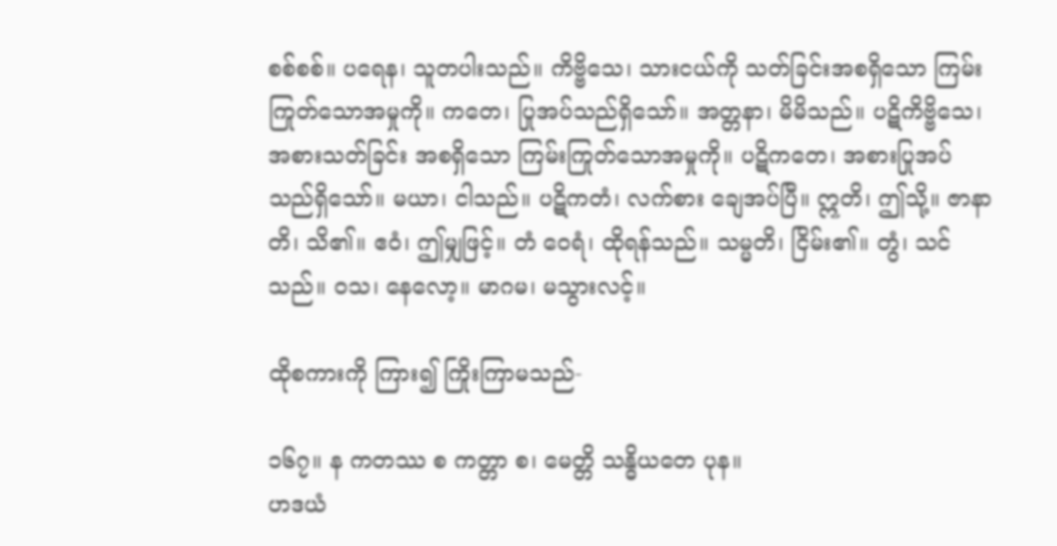စစ်စစ်။ ပရေန၊ သူတပါးသည်။ ကိဗ္ဗိသေ၊ သားငယ်ကို သတ်ခြင်းအစရှိသော ကြမ်းကြုတ်သောအမှုကို။ ကတေ၊ ပြုအပ်သည်ရှိသော်။ အတ္တနာ၊ မိမိသည်။ ပဋိကိဗ္ဗိသေ၊ အစားသတ်ခြင်း အစရှိသော ကြမ်းကြုတ်သောအမှုကို။ ပဋိကတေ၊ အစားပြုအပ်သည်ရှိသော်။ မယာ၊ ငါသည်။ ပဋိကတံ၊ လက်စား ချေအပ်ပြီ။ ဣတိ၊ ဤသို့။ ဇာနာတိ၊ သိ၏။ ဧဝံ၊ ဤမျှဖြင့်။ တံ ဝေရံ၊ ထိုရန်သည်။ သမ္မတိ၊ ငြိမ်း၏။ တွံ၊ သင်သည်။ ဝသ၊ နေလော့။ မာဂမ၊ မသွားလင့်။

ထိုစကားကို ကြား၍ ကြိုးကြာမသည်-

၁၆၇။ န ကတဿ စ ကတ္တာ စ၊ မေတ္တိ သန္ဓိယတေ ပုန။
ဟဒယံ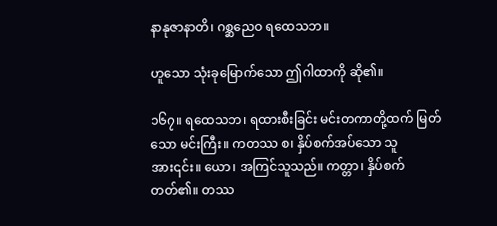နာနုဇာနာတိ၊ ဂစ္ဆညေဝ ရထေသဘ။

ဟူသော သုံးခုမြောက်သော ဤဂါထာကို ဆို၏။

၁၆၇။ ရထေသဘ၊ ရထားစီးခြင်း မင်းတကာတို့ထက် မြတ်သော မင်းကြီး။ ကတဿ စ၊ နှိပ်စက်အပ်သော သူအား၎င်း။ ယော၊ အကြင်သူသည်။ ကတ္တာ၊ နှိပ်စက်တတ်၏။ တဿ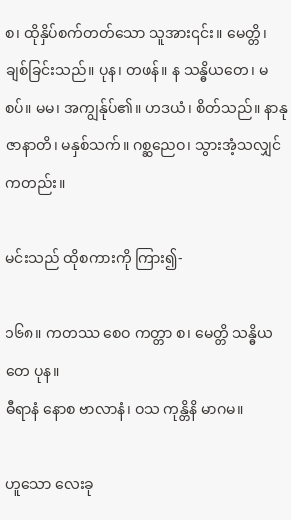စ၊ ထိုနှိပ်စက်တတ်သော သူအား၎င်း။ မေတ္တိ၊ ချစ်ခြင်းသည်။ ပုန၊ တဖန်။ န သန္ဓိယတေ၊ မစပ်။ မမ၊ အကျွန်ုပ်၏။ ဟဒယံ၊ စိတ်သည်။ နာနုဇာနာတိ၊ မနှစ်သက်။ ဂစ္ဆညေဝ၊ သွားအံ့သလျှင်ကတည်း။

မင်းသည် ထိုစကားကို ကြား၍-

၁၆၈။ ကတဿ စေဝ ကတ္တာ စ၊ မေတ္တိ သန္ဓိယတေ ပုန။
ဓီရာနံ နောစ ဗာလာနံ၊ ဝသ ကုန္တိနိ မာဂမ။

ဟူသော လေးခု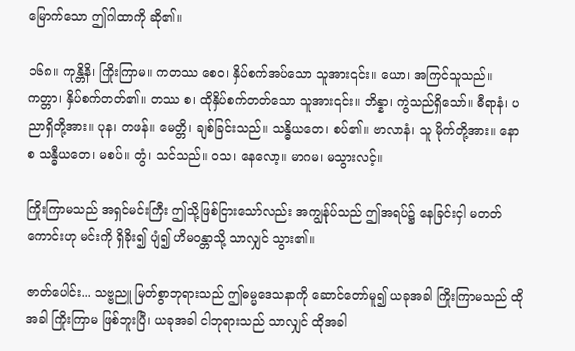မြောက်သော ဤဂါထာကို ဆို၏။

၁၆၈။ ကုန္တိနိ၊ ကြိုးကြာမ။ ကတဿ စေဝ၊ နှိပ်စက်အပ်သော သူအား၎င်း။ ယော၊ အကြင်သူသည်။ ကတ္တာ၊ နှိပ်စက်တတ်၏။ တဿ စ၊ ထိုနှိပ်စက်တတ်သော သူအား၎င်း။ ဘိန္နာ၊ ကွဲသည်ရှိသော်။ ဓီရာနံ၊ ပညာရှိတို့အား။ ပုန၊ တဖန်။ မေတ္တိ၊ ချစ်ခြင်းသည်။ သန္ဓိယတေ၊ စပ်၏။ ဗာလာနံ၊ သူ မိုက်တို့အား။ နော စ သန္ဓီယတေ၊ မစပ်။ တွံ၊ သင်သည်။ ဝသ၊ နေလော့။ မာဂမ၊ မသွားလင့်။

ကြိုးကြာမသည် အရှင်မင်းကြီး ဤသို့ဖြစ်ငြားသော်လည်း အကျွန်ုပ်သည် ဤအရပ်၌ နေခြင်းငှါ မတတ်ကောင်းဟု မင်းကို ရှိခိုး၍ ပျံ၍ ဟိမဝန္တာသို့ သာလျှင် သွား၏။

ဇာတ်ပေါင်း... သဗ္ဗညူ မြတ်စွာဘုရားသည် ဤဓမ္မဒေသနာကို ဆောင်တော်မူ၍ ယခုအခါ ကြိုးကြာမသည် ထိုအခါ ကြိုးကြာမ ဖြစ်ဘူးပြီ၊ ယခုအခါ ငါဘုရားသည် သာလျှင် ထိုအခါ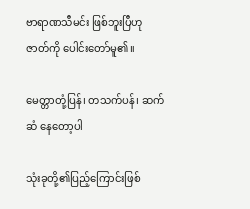ဗာရာဏသီမင်း ဖြစ်ဘူးပြီဟု ဇာတ်ကို ပေါင်းတော်မူ၏။

မေတ္တာတုံ့ပြန်၊ တသက်ပန်၊ ဆက်ဆံ နေတော့ပါ

သုံးခုတို့၏ပြည့်ကြောင်းဖြစ်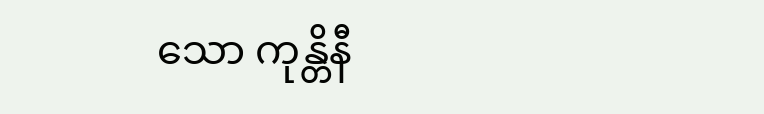သော ကုန္တိနီ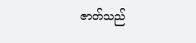ဇာတ်သည်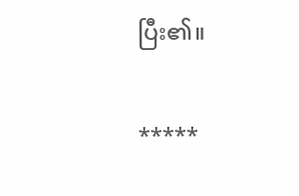ပြီး၏။

*****